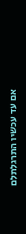אם עד עכשיו התרגלתלם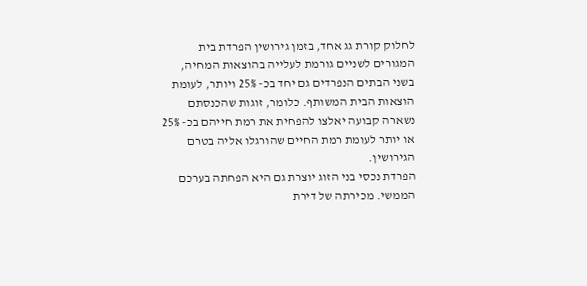לחלוק קורת גג אחד, בזמן גירושין הפרדת בית המגורים לשניים גורמת לעלייה בהוצאות המחיה, בשני הבתים הנפרדים גם יחד בכ- 25% ויותר, לעומת הוצאות הבית המשותף. כלומר, זוגות שהכנסתם נשארה קבועה יאלצו להפחית את רמת חייהם בכ- 25% או יותר לעומת רמת החיים שהורגלו אליה בטרם הגירושין.
הפרדת נכסי בני הזוג יוצרת גם היא הפחתה בערכם הממשי. מכירתה של דירת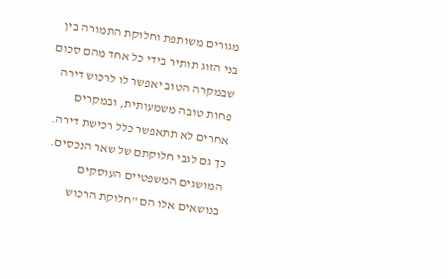מגורים משותפת וחלוקת התמורה בין בני הזוג תותיר בידי כל אחד מהם סכום שבמקרה הטוב יאפשר לו לרכוש דירה פחות טובה משמעותית, ובמקרים אחרים לא תתאפשר כלל רכישת דירה. כך גם לגבי חלוקתם של שאר הנכסים.
המושגים המשפטיים העוסקים בנושאים אלו הם "חלוקת הרכוש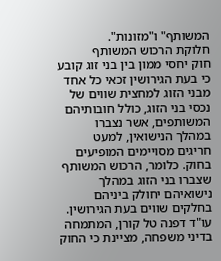המשותף" ו"מזונות".
חלוקת הרכוש המשותף
חוק יחסי ממון בין בני זוג קובע כי בעת הגירושין זכאי כל אחד מבני הזוג למחצית שווים של נכסי בני הזוג, כולל חובותיהם המשותפים, אשר נצברו במהלך הנישואין, למעט חריגים מסויימים המופיעים בחוק. כלומר, הרכוש המשותף שצברו בני הזוג במהלך נישואיהם יחולק ביניהם בחלקים שווים בעת הגירושין.
עו"ד דפנה טל קורן, המתמחה בדיני משפחה, מציינת כי החוק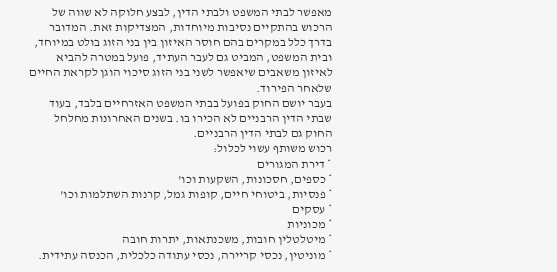מאפשר לבתי המשפט ולבתי הדין, לבצע חלוקה לא שווה של הרכוש בהתקיים נסיבות מיוחדות, המצדיקות זאת. המדובר בדרך כלל במקרים בהם חוסר האיזון בין בני הזוג בולט במיוחד, ובית המשפט, המביט גם לעבר העתיד, פועל במטרה להביא לאיזון משאבים שיאפשר לשני בני הזוג סיכוי הוגן לקראת החיים שלאחר הפירוד.
בעבר יושם החוק בפועל בבתי המשפט האזרחיים בלבד, בעוד שבתי הדין הרבניים לא הכירו בו. בשנים האחרונות מחלחל החוק גם לבתי הדין הרבניים.
רכוש משותף עשוי לכלול:
* דירת המגורים
* כספים, חסכונות, השקעות וכו'
* פנסיות, ביטוחי חיים, קופות גמל, קרנות השתלמות וכו'
* עסקים
* מכוניות
* מיטלטלין חובות, משכנתאות, יתרות חובה
* מוניטין, נכסי קריירה, נכסי עתודה כלכלית, הכנסה עתידית.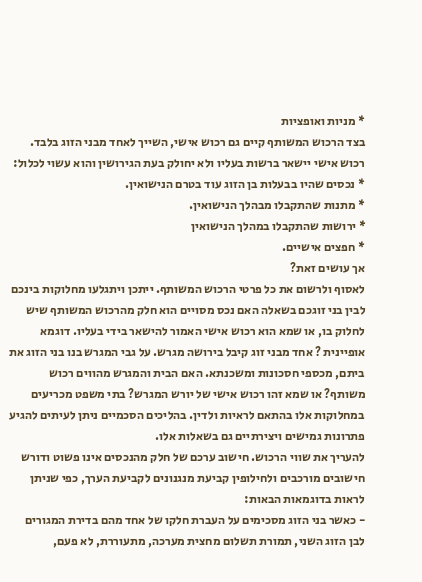* מניות ואופציות
בצד הרכוש המשותף קיים גם רכוש אישי, השייך לאחד מבני הזוג בלבד. רכוש אישי יישאר ברשות בעליו ולא יחולק בעת הגירושין והוא עשוי לכלול:
* נכסים שהיו בבעלות בן הזוג עוד בטרם הנישואין.
* מתנות שהתקבלו מבהלך הנישואין.
* ירושות שהתקבלו במהלך הנישואין
* חפצים אישיים.
אך עושים זאת?
לאסוף ולרשום את כל פרטי הרכוש המשותף. ייתכן ויתגלעו מחלוקות בינכם לבין בני זוגכם בשאלה האם נכס מסויים הוא חלק מהרכוש המשותף שיש לחלוק בו, או שמא הוא רכוש אישי האמור להישאר בידי בעליו. דוגמא אופיינית ? אחד מבני זוג קיבל בירושה מגרש. על גבי המגרש בנו בני הזוג את ביתם, מכספי חסכונות ומשכנתא. האם הבית והמגרש מהווים רכוש משותף? או שמא זהו רכוש אישי של יורש המגרש? בתי משפט מכריעים במחלוקות אלו בהתאם לראיות ולדין. בהליכים הסכמיים ניתן לעיתים להגיע פתרונות גמישים ויצירתיים גם בשאלות אלו.
להעריך את שווי הרכוש. חישוב ערכם של חלק מהנכסים אינו פשוט ודורש חישובים מורכבים ולחילופין קביעת מנגנונים לקביעת הערך, כפי שניתן לראות בדוגמאות הבאות:
- כאשר בני הזוג מסכימים על העברת חלקו של אחד מהם בדירת המגורים לבן הזוג השני, תמורת תשלום מחצית מערכה, מתעוררת, לא פעם,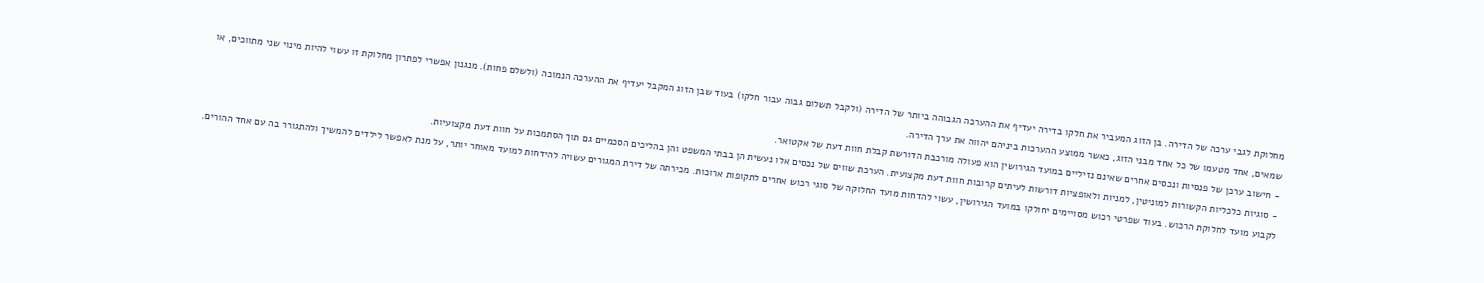מחלוקת לגבי ערכה של הדירה. בן הזוג המעביר את חלקו בדירה יעדיף את ההערכה הגבוהה ביותר של הדירה (ולקבל תשלום גבוה עבור חלקו) בעוד שבן הזוג המקבל יעדיף את ההערכה הנמוכה (ולשלם פחות). מנגנון אפשרי לפתרון מחלוקת זו עשוי להיות מינוי שני מתווכים, או שמאים, אחד מטעמו של כל אחד מבני הזוג, כאשר ממוצע ההערכות ביניהם יהווה את ערך הדירה.
- חישוב ערכן של פנסיות ונכסים אחרים שאינם נזיליים במועד הגירושין הוא פעולה מורכבת הדורשת קבלת חוות דעת של אקטואר.
- סוגיות כלכליות הקשורות למוניטין, למניות ולאופציות דורשות לעיתים קרובות חוות דעת מקצועית. הערכת שווים של נכסים אלו נעשית הן בבתי המשפט והן בהליכים הסכמיים גם תוך הסתמכות על חוות דעת מקצועיות.
לקבוע מועד לחלוקת הרכוש. בעוד שפרטי רכוש מסויימים יחולקו במועד הגירושין, עשוי להדחות מועד החלוקה של סוגי רכוש אחרים לתקופות ארוכות. מכירתה של דירת המגורים עשויה להידחות למועד מאוחר יותר, על מנת לאפשר לילדים להמשיך ולהתגורר בה עם אחד ההורים.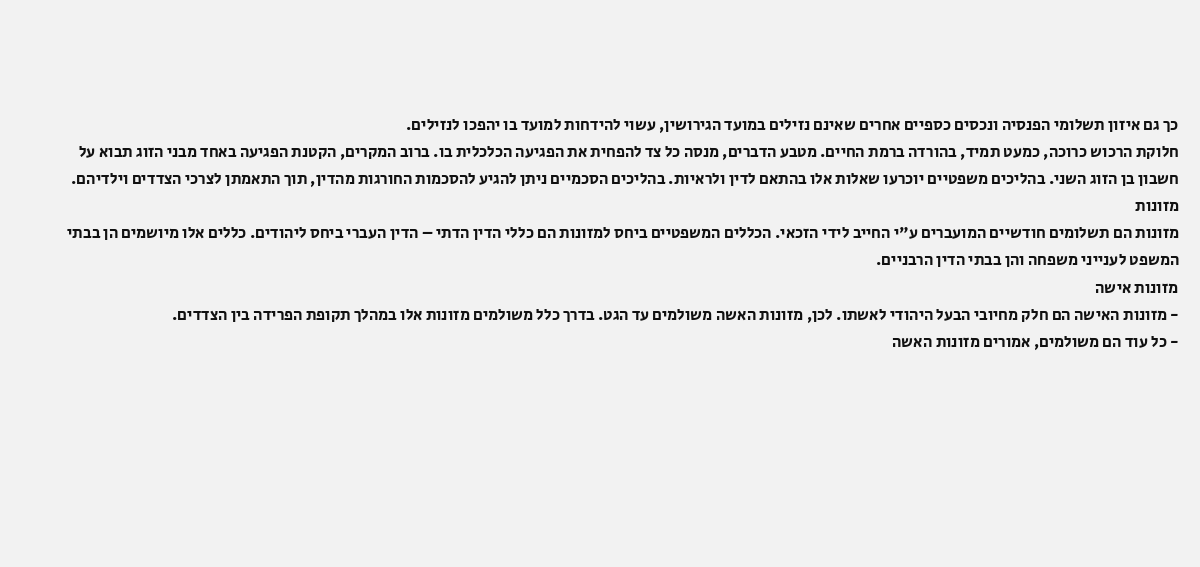כך גם איזון תשלומי הפנסיה ונכסים כספיים אחרים שאינם נזילים במועד הגירושין, עשוי להידחות למועד בו יהפכו לנזילים.
חלוקת הרכוש כרוכה, כמעט תמיד, בהורדה ברמת החיים. מטבע הדברים, מנסה כל צד להפחית את הפגיעה הכלכלית בו. ברוב המקרים, הקטנת הפגיעה באחד מבני הזוג תבוא על חשבון בן הזוג השני. בהליכים משפטיים יוכרעו שאלות אלו בהתאם לדין ולראיות. בהליכים הסכמיים ניתן להגיע להסכמות החורגות מהדין, תוך התאמתן לצרכי הצדדים וילדיהם.
מזונות
מזונות הם תשלומים חודשיים המועברים ע"י החייב לידי הזכאי. הכללים המשפטיים ביחס למזונות הם כללי הדין הדתי – הדין העברי ביחס ליהודים. כללים אלו מיושמים הן בבתי המשפט לענייני משפחה והן בבתי הדין הרבניים.
מזונות אישה
- מזונות האישה הם חלק מחיובי הבעל היהודי לאשתו. לכן, מזונות האשה משולמים עד הגט. בדרך כלל משולמים מזונות אלו במהלך תקופת הפרידה בין הצדדים.
- כל עוד הם משולמים, אמורים מזונות האשה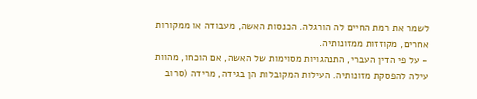לשמר את רמת החיים לה הורגלה. הכנסות האשה, מעבודה או ממקורות אחרים, מקוזזות ממזונותיה.
- על פי הדין העברי, התנהגויות מסוימות של האשה, אם הוכחו, מהוות עילה להפסקת מזונותיה. העילות המקובלות הן בגידה, מרידה (סרוב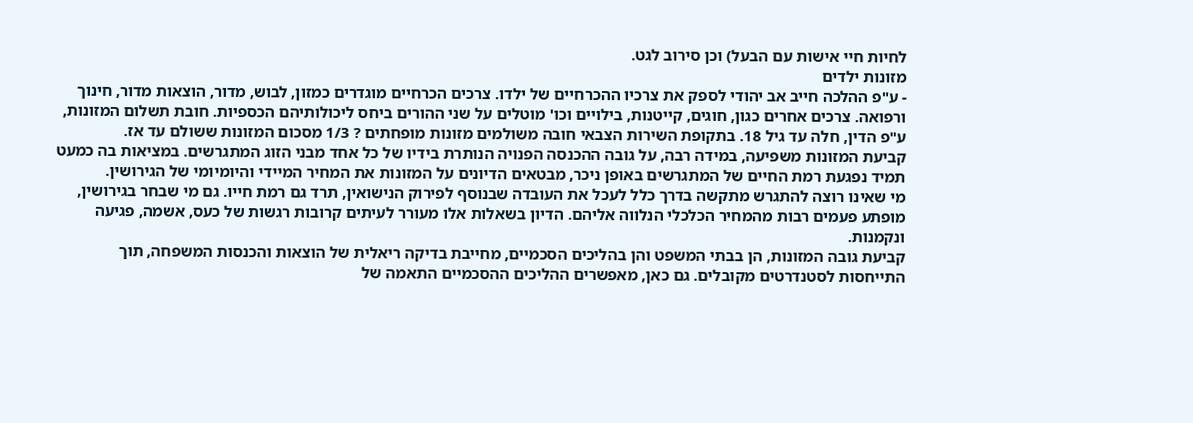לחיות חיי אישות עם הבעל) וכן סירוב לגט.
מזונות ילדים
- ע"פ ההלכה חייב אב יהודי לספק את צרכיו ההכרחיים של ילדו. צרכים הכרחיים מוגדרים כמזון, לבוש, מדור, הוצאות מדור, חינוך ורפואה. צרכים אחרים כגון, חוגים, קייטנות, בילויים וכו' מוטלים על שני ההורים ביחס ליכולותיהם הכספיות. חובת תשלום המזונות, ע"פ הדין, חלה עד גיל 18. בתקופת השירות הצבאי חובה משולמים מזונות מופחתים ? 1/3 מסכום המזונות ששולם עד אז.
קביעת המזונות משפיעה, במידה רבה, על גובה ההכנסה הפנויה הנותרת בידיו של כל אחד מבני הזוג המתגרשים. במציאות בה כמעט תמיד נפגעת רמת החיים של המתגרשים באופן ניכר, מבטאים הדיונים על המזונות את המחיר המיידי והיומיומי של הגירושין.
מי שאינו רוצה להתגרש מתקשה בדרך כלל לעכל את העובדה שבנוסף לפירוק הנישואין, תרד גם רמת חייו. גם מי שבחר בגירושין, מופתע פעמים רבות מהמחיר הכלכלי הנלווה אליהם. הדיון בשאלות אלו מעורר לעיתים קרובות רגשות של כעס, אשמה, פגיעה ונקמנות.
קביעת גובה המזונות, הן בבתי המשפט והן בהליכים הסכמיים, מחייבת בדיקה ריאלית של הוצאות והכנסות המשפחה, תוך התייחסות לסטנדרטים מקובלים. גם כאן, מאפשרים ההליכים ההסכמיים התאמה של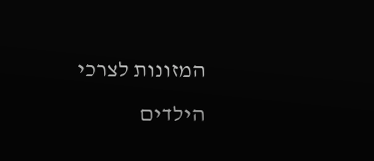המזונות לצרכי הילדים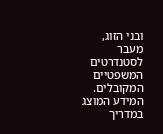ובני הזוג, מעבר לסטנדרטים המשפטיים המקובלים.
המידע המוצג במדריך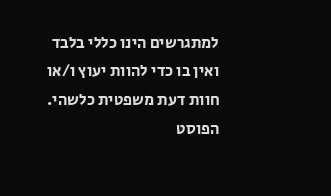למתגרשים הינו כללי בלבד ואין בו כדי להוות יעוץ ו/או חוות דעת משפטית כלשהי.
הפוסט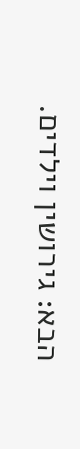הבא: גירושין וילדים.